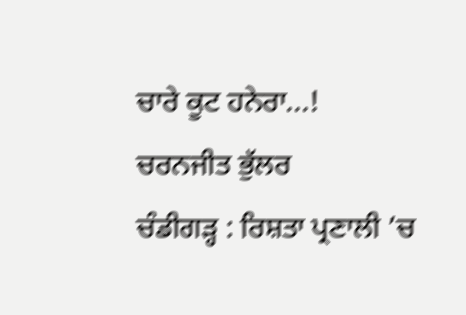ਚਾਰੇ ਕੂਟ ਹਨੇਰਾ...!
ਚਰਨਜੀਤ ਭੁੱਲਰ
ਚੰਡੀਗੜ੍ਹ : ਰਿਸ਼ਤਾ ਪ੍ਰਣਾਲੀ ’ਚ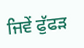ਜਿਵੇਂ ਫੁੱਫੜ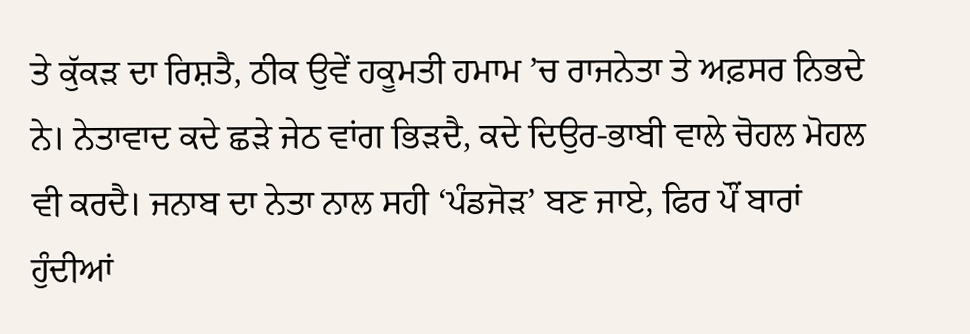ਤੇ ਕੁੱਕੜ ਦਾ ਰਿਸ਼ਤੈ, ਠੀਕ ਉਵੇਂ ਹਕੂਮਤੀ ਹਮਾਮ ’ਚ ਰਾਜਨੇਤਾ ਤੇ ਅਫ਼ਸਰ ਨਿਭਦੇ ਨੇ। ਨੇਤਾਵਾਦ ਕਦੇ ਛੜੇ ਜੇਠ ਵਾਂਗ ਭਿੜਦੈ, ਕਦੇ ਦਿਉਰ-ਭਾਬੀ ਵਾਲੇ ਚੋਹਲ ਮੋਹਲ ਵੀ ਕਰਦੈ। ਜਨਾਬ ਦਾ ਨੇਤਾ ਨਾਲ ਸਹੀ ‘ਪੰਡਜੋੜ’ ਬਣ ਜਾਏ, ਫਿਰ ਪੌਂ ਬਾਰਾਂ ਹੁੰਦੀਆਂ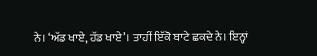ਨੇ। ‘ਅੱਡ ਖਾਏ, ਹੱਡ ਖਾਏ’। ਤਾਹੀਂ ਇੱਕੋ ਬਾਟੇ ਛਕਦੇ ਨੇ। ਇਨ੍ਹਾਂ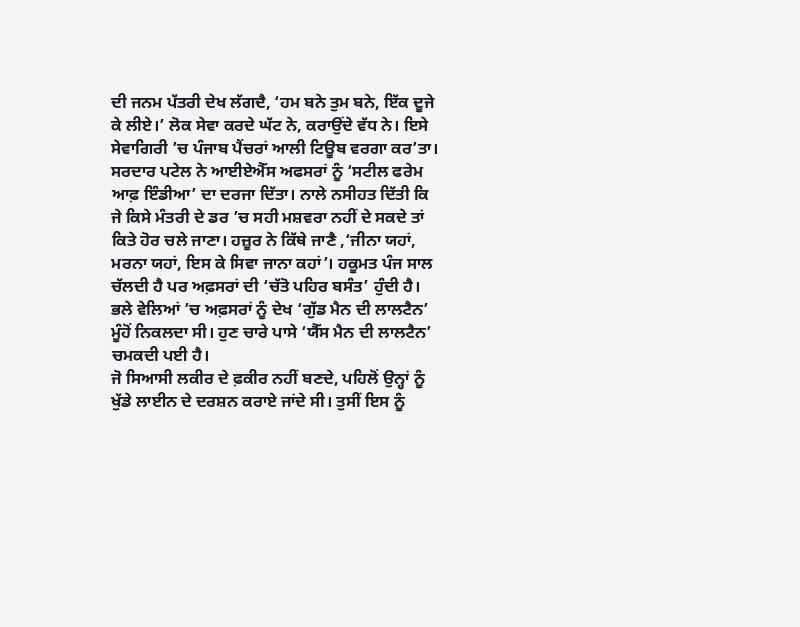ਦੀ ਜਨਮ ਪੱਤਰੀ ਦੇਖ ਲੱਗਦੈ, ‘ਹਮ ਬਨੇ ਤੁਮ ਬਨੇ, ਇੱਕ ਦੂਜੇ ਕੇ ਲੀਏ।’ ਲੋਕ ਸੇਵਾ ਕਰਦੇ ਘੱਟ ਨੇ, ਕਰਾਉਂਦੇ ਵੱਧ ਨੇ। ਇਸੇ ਸੇਵਾਗਿਰੀ ’ਚ ਪੰਜਾਬ ਪੈਂਚਰਾਂ ਆਲੀ ਟਿਊਬ ਵਰਗਾ ਕਰ’ਤਾ।
ਸਰਦਾਰ ਪਟੇਲ ਨੇ ਆਈਏਐੱਸ ਅਫਸਰਾਂ ਨੂੰ ‘ਸਟੀਲ ਫਰੇਮ ਆਫ਼ ਇੰਡੀਆ’ ਦਾ ਦਰਜਾ ਦਿੱਤਾ। ਨਾਲੇ ਨਸੀਹਤ ਦਿੱਤੀ ਕਿ ਜੇ ਕਿਸੇ ਮੰਤਰੀ ਦੇ ਡਰ ’ਚ ਸਹੀ ਮਸ਼ਵਰਾ ਨਹੀਂ ਦੇ ਸਕਦੇ ਤਾਂ ਕਿਤੇ ਹੋਰ ਚਲੇ ਜਾਣਾ। ਹਜ਼ੂਰ ਨੇ ਕਿੱਥੇ ਜਾਣੈ ,‘ਜੀਨਾ ਯਹਾਂ, ਮਰਨਾ ਯਹਾਂ, ਇਸ ਕੇ ਸਿਵਾ ਜਾਨਾ ਕਹਾਂ’। ਹਕੂਮਤ ਪੰਜ ਸਾਲ ਚੱਲਦੀ ਹੈ ਪਰ ਅਫ਼ਸਰਾਂ ਦੀ ‘ਚੱਤੋ ਪਹਿਰ ਬਸੰਤ’ ਹੁੰਦੀ ਹੈ। ਭਲੇ ਵੇਲਿਆਂ ’ਚ ਅਫ਼ਸਰਾਂ ਨੂੰ ਦੇਖ ‘ਗੁੱਡ ਮੈਨ ਦੀ ਲਾਲਟੈਨ’ ਮੂੰਹੋਂ ਨਿਕਲਦਾ ਸੀ। ਹੁਣ ਚਾਰੇ ਪਾਸੇ ‘ਯੈੱਸ ਮੈਨ ਦੀ ਲਾਲਟੈਨ’ ਚਮਕਦੀ ਪਈ ਹੈ।
ਜੋ ਸਿਆਸੀ ਲਕੀਰ ਦੇ ਫ਼ਕੀਰ ਨਹੀਂ ਬਣਦੇ, ਪਹਿਲੋਂ ਉਨ੍ਹਾਂ ਨੂੰ ਖੁੱਡੇ ਲਾਈਨ ਦੇ ਦਰਸ਼ਨ ਕਰਾਏ ਜਾਂਦੇ ਸੀ। ਤੁਸੀਂ ਇਸ ਨੂੰ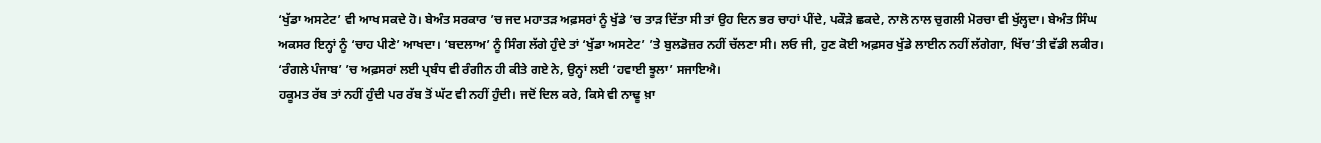‘ਖੁੱਡਾ ਅਸਟੇਟ’ ਵੀ ਆਖ ਸਕਦੇ ਹੋ। ਬੇਅੰਤ ਸਰਕਾਰ ’ਚ ਜਦ ਮਹਾਤੜ ਅਫ਼ਸਰਾਂ ਨੂੰ ਖੁੱਡੇ ’ਚ ਤਾੜ ਦਿੱਤਾ ਸੀ ਤਾਂ ਉਹ ਦਿਨ ਭਰ ਚਾਹਾਂ ਪੀਂਦੇ, ਪਕੌੜੇ ਛਕਦੇ, ਨਾਲੋ ਨਾਲ ਚੁਗਲੀ ਮੋਰਚਾ ਵੀ ਖੁੱਲ੍ਹਦਾ। ਬੇਅੰਤ ਸਿੰਘ ਅਕਸਰ ਇਨ੍ਹਾਂ ਨੂੰ ‘ਚਾਹ ਪੀਣੇ’ ਆਖਦਾ। ‘ਬਦਲਾਅ’ ਨੂੰ ਸਿੰਗ ਲੱਗੇ ਹੁੰਦੇ ਤਾਂ ‘ਖੁੱਡਾ ਅਸਟੇਟ’ ’ਤੇ ਬੁਲਡੋਜ਼ਰ ਨਹੀਂ ਚੱਲਣਾ ਸੀ। ਲਓ ਜੀ, ਹੁਣ ਕੋਈ ਅਫ਼ਸਰ ਖੁੱਡੇ ਲਾਈਨ ਨਹੀਂ ਲੱਗੇਗਾ, ਖਿੱਚ’ਤੀ ਵੱਡੀ ਲਕੀਰ। ‘ਰੰਗਲੇ ਪੰਜਾਬ’ ’ਚ ਅਫ਼ਸਰਾਂ ਲਈ ਪ੍ਰਬੰਧ ਵੀ ਰੰਗੀਨ ਹੀ ਕੀਤੇ ਗਏ ਨੇ, ਉਨ੍ਹਾਂ ਲਈ ‘ਹਵਾਈ ਝੂਲਾ’ ਸਜਾਇਐ।
ਹਕੂਮਤ ਰੱਬ ਤਾਂ ਨਹੀਂ ਹੁੰਦੀ ਪਰ ਰੱਬ ਤੋਂ ਘੱਟ ਵੀ ਨਹੀਂ ਹੁੰਦੀ। ਜਦੋਂ ਦਿਲ ਕਰੇ, ਕਿਸੇ ਵੀ ਨਾਢੂ ਖ਼ਾ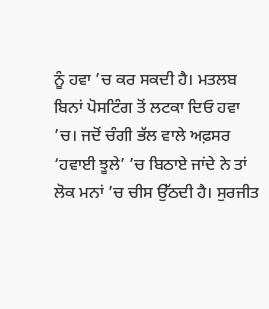ਨੂੰ ਹਵਾ ’ਚ ਕਰ ਸਕਦੀ ਹੈ। ਮਤਲਬ ਬਿਨਾਂ ਪੋਸਟਿੰਗ ਤੋਂ ਲਟਕਾ ਦਿਓ ਹਵਾ ’ਚ। ਜਦੋਂ ਚੰਗੀ ਭੱਲ ਵਾਲੇ ਅਫ਼ਸਰ ‘ਹਵਾਈ ਝੂਲੇ’ ’ਚ ਬਿਠਾਏ ਜਾਂਦੇ ਨੇ ਤਾਂ ਲੋਕ ਮਨਾਂ ’ਚ ਚੀਸ ਉੱਠਦੀ ਹੈ। ਸੁਰਜੀਤ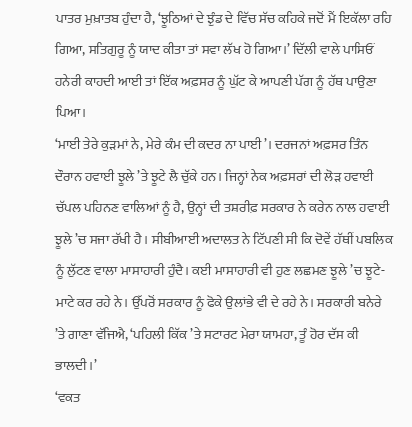ਪਾਤਰ ਮੁਖ਼ਾਤਬ ਹੁੰਦਾ ਹੈ, ‘ਝੂਠਿਆਂ ਦੇ ਝੁੰਡ ਦੇ ਵਿੱਚ ਸੱਚ ਕਹਿਕੇ ਜਦੋਂ ਮੈਂ ਇਕੱਲਾ ਰਹਿ ਗਿਆ, ਸਤਿਗੁਰੂ ਨੂੰ ਯਾਦ ਕੀਤਾ ਤਾਂ ਸਵਾ ਲੱਖ ਹੋ ਗਿਆ।’ ਦਿੱਲੀ ਵਾਲੇ ਪਾਸਿਓਂ ਹਨੇਰੀ ਕਾਹਦੀ ਆਈ ਤਾਂ ਇੱਕ ਅਫ਼ਸਰ ਨੂੰ ਘੁੱਟ ਕੇ ਆਪਣੀ ਪੱਗ ਨੂੰ ਹੱਥ ਪਾਉਣਾ ਪਿਆ।
‘ਮਾਈ ਤੇਰੇ ਕੁੜਮਾਂ ਨੇ, ਮੇਰੇ ਕੰਮ ਦੀ ਕਦਰ ਨਾ ਪਾਈ’। ਦਰਜਨਾਂ ਅਫ਼ਸਰ ਤਿੰਨ ਦੌਰਾਨ ਹਵਾਈ ਝੂਲੇ ’ਤੇ ਝੂਟੇ ਲੈ ਚੁੱਕੇ ਹਨ। ਜਿਨ੍ਹਾਂ ਨੇਕ ਅਫ਼ਸਰਾਂ ਦੀ ਲੋੜ ਹਵਾਈ ਚੱਪਲ ਪਹਿਨਣ ਵਾਲਿਆਂ ਨੂੰ ਹੈ, ਉਨ੍ਹਾਂ ਦੀ ਤਸ਼ਰੀਫ਼ ਸਰਕਾਰ ਨੇ ਕਰੇਨ ਨਾਲ ਹਵਾਈ ਝੂਲੇ ’ਚ ਸਜਾ ਰੱਖੀ ਹੈ। ਸੀਬੀਆਈ ਅਦਾਲਤ ਨੇ ਟਿੱਪਣੀ ਸੀ ਕਿ ਦੋਵੇਂ ਹੱਥੀਂ ਪਬਲਿਕ ਨੂੰ ਲੁੱਟਣ ਵਾਲਾ ਮਾਸਾਹਾਰੀ ਹੁੰਦੈ। ਕਈ ਮਾਸਾਹਾਰੀ ਵੀ ਹੁਣ ਲਛਮਣ ਝੂਲੇ ’ਚ ਝੂਟੇ-ਮਾਟੇ ਕਰ ਰਹੇ ਨੇ। ਉੱਪਰੋਂ ਸਰਕਾਰ ਨੂੰ ਫੋਕੇ ਉਲਾਂਭੇ ਵੀ ਦੇ ਰਹੇ ਨੇ। ਸਰਕਾਰੀ ਬਨੇਰੇ ’ਤੇ ਗਾਣਾ ਵੱਜਿਐ, ‘ਪਹਿਲੀ ਕਿੱਕ ’ਤੇ ਸਟਾਰਟ ਮੇਰਾ ਯਾਮਹਾ, ਤੂੰ ਹੋਰ ਦੱਸ ਕੀ ਭਾਲਦੀ।’
‘ਵਕਤ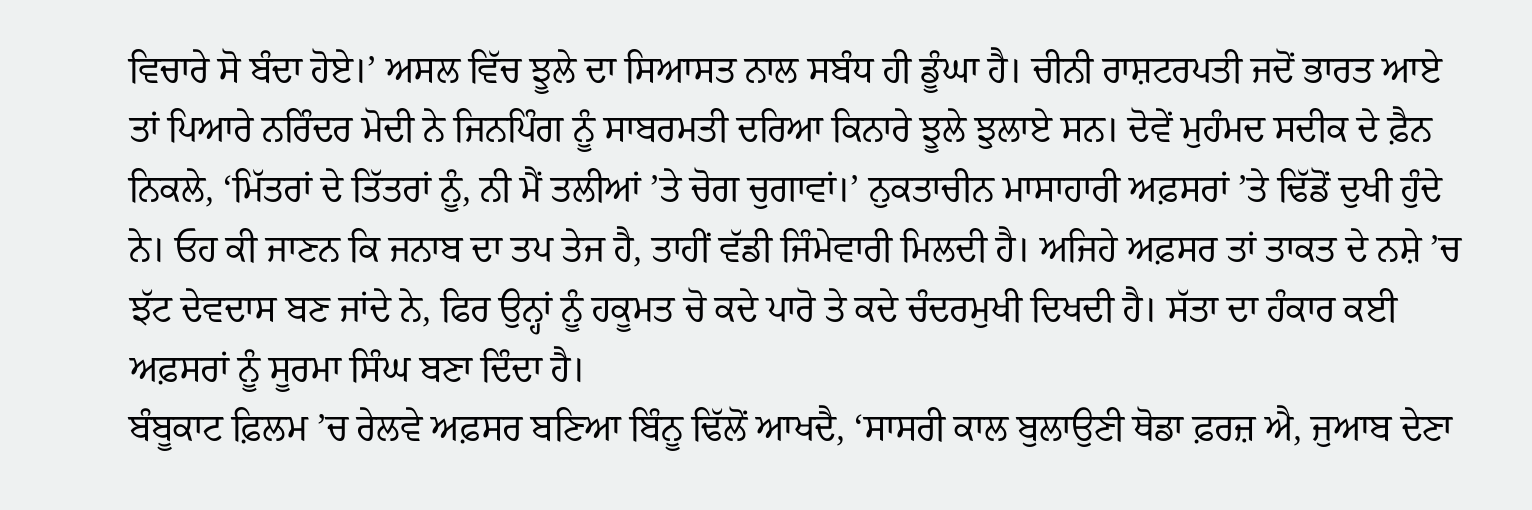ਵਿਚਾਰੇ ਸੋ ਬੰਦਾ ਹੋਏ।’ ਅਸਲ ਵਿੱਚ ਝੂਲੇ ਦਾ ਸਿਆਸਤ ਨਾਲ ਸਬੰਧ ਹੀ ਡੂੰਘਾ ਹੈ। ਚੀਨੀ ਰਾਸ਼ਟਰਪਤੀ ਜਦੋਂ ਭਾਰਤ ਆਏ ਤਾਂ ਪਿਆਰੇ ਨਰਿੰਦਰ ਮੋਦੀ ਨੇ ਜਿਨਪਿੰਗ ਨੂੰ ਸਾਬਰਮਤੀ ਦਰਿਆ ਕਿਨਾਰੇ ਝੂਲੇ ਝੁਲਾਏ ਸਨ। ਦੋਵੇਂ ਮੁਹੰਮਦ ਸਦੀਕ ਦੇ ਫ਼ੈਨ ਨਿਕਲੇ, ‘ਮਿੱਤਰਾਂ ਦੇ ਤਿੱਤਰਾਂ ਨੂੰ, ਨੀ ਮੈਂ ਤਲੀਆਂ ’ਤੇ ਚੋਗ ਚੁਗਾਵਾਂ।’ ਨੁਕਤਾਚੀਨ ਮਾਸਾਹਾਰੀ ਅਫ਼ਸਰਾਂ ’ਤੇ ਢਿੱਡੋਂ ਦੁਖੀ ਹੁੰਦੇ ਨੇ। ਓਹ ਕੀ ਜਾਣਨ ਕਿ ਜਨਾਬ ਦਾ ਤਪ ਤੇਜ ਹੈ, ਤਾਹੀਂ ਵੱਡੀ ਜਿੰਮੇਵਾਰੀ ਮਿਲਦੀ ਹੈ। ਅਜਿਹੇ ਅਫ਼ਸਰ ਤਾਂ ਤਾਕਤ ਦੇ ਨਸ਼ੇ ’ਚ ਝੱਟ ਦੇਵਦਾਸ ਬਣ ਜਾਂਦੇ ਨੇ, ਫਿਰ ਉਨ੍ਹਾਂ ਨੂੰ ਹਕੂਮਤ ਚੋ ਕਦੇ ਪਾਰੋ ਤੇ ਕਦੇ ਚੰਦਰਮੁਖੀ ਦਿਖਦੀ ਹੈ। ਸੱਤਾ ਦਾ ਹੰਕਾਰ ਕਈ ਅਫ਼ਸਰਾਂ ਨੂੰ ਸੂਰਮਾ ਸਿੰਘ ਬਣਾ ਦਿੰਦਾ ਹੈ।
ਬੰਬੂਕਾਟ ਫ਼ਿਲਮ ’ਚ ਰੇਲਵੇ ਅਫ਼ਸਰ ਬਣਿਆ ਬਿੰਨੂ ਢਿੱਲੋਂ ਆਖਦੈ, ‘ਸਾਸਰੀ ਕਾਲ ਬੁਲਾਉਣੀ ਥੋਡਾ ਫ਼ਰਜ਼ ਐ, ਜੁਆਬ ਦੇਣਾ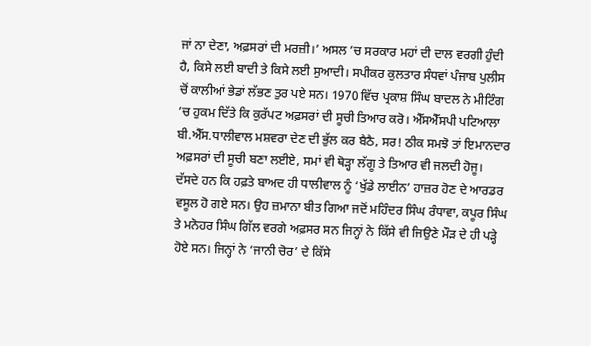ਜਾਂ ਨਾ ਦੇਣਾ, ਅਫ਼ਸਰਾਂ ਦੀ ਮਰਜ਼ੀ।’ ਅਸਲ ’ਚ ਸਰਕਾਰ ਮਹਾਂ ਦੀ ਦਾਲ ਵਰਗੀ ਹੁੰਦੀ ਹੈ, ਕਿਸੇ ਲਈ ਬਾਦੀ ਤੇ ਕਿਸੇ ਲਈ ਸੁਆਦੀ। ਸਪੀਕਰ ਕੁਲਤਾਰ ਸੰਧਵਾਂ ਪੰਜਾਬ ਪੁਲੀਸ ਚੋਂ ਕਾਲੀਆਂ ਭੇਡਾਂ ਲੱਭਣ ਤੁਰ ਪਏ ਸਨ। 1970 ਵਿੱਚ ਪ੍ਰਕਾਸ਼ ਸਿੰਘ ਬਾਦਲ ਨੇ ਮੀਟਿੰਗ ’ਚ ਹੁਕਮ ਦਿੱਤੇ ਕਿ ਕੁਰੱਪਟ ਅਫ਼ਸਰਾਂ ਦੀ ਸੂਚੀ ਤਿਆਰ ਕਰੋ। ਐੱਸਐੱਸਪੀ ਪਟਿਆਲਾ ਬੀ.ਐੱਸ.ਧਾਲੀਵਾਲ ਮਸ਼ਵਰਾ ਦੇਣ ਦੀ ਭੁੱਲ ਕਰ ਬੈਠੈ, ਸਰ! ਠੀਕ ਸਮਝੋ ਤਾਂ ਇਮਾਨਦਾਰ ਅਫ਼ਸਰਾਂ ਦੀ ਸੂਚੀ ਬਣਾ ਲਈਏ, ਸਮਾਂ ਵੀ ਥੋੜ੍ਹਾ ਲੱਗੂ ਤੇ ਤਿਆਰ ਵੀ ਜਲਦੀ ਹੋਜੂ।
ਦੱਸਦੇ ਹਨ ਕਿ ਹਫ਼ਤੇ ਬਾਅਦ ਹੀ ਧਾਲੀਵਾਲ ਨੂੰ ‘ਖੁੱਡੇ ਲਾਈਨ’ ਹਾਜ਼ਰ ਹੋਣ ਦੇ ਆਰਡਰ ਵਸੂਲ ਹੋ ਗਏ ਸਨ। ਉਹ ਜ਼ਮਾਨਾ ਬੀਤ ਗਿਆ ਜਦੋਂ ਮਹਿੰਦਰ ਸਿੰਘ ਰੰਧਾਵਾ, ਕਪੂਰ ਸਿੰਘ ਤੇ ਮਨੋਹਰ ਸਿੰਘ ਗਿੱਲ ਵਰਗੇ ਅਫ਼ਸਰ ਸਨ ਜਿਨ੍ਹਾਂ ਨੇ ਕਿੱਸੇ ਵੀ ਜਿਉਣੇ ਮੌੜ ਦੇ ਹੀ ਪੜ੍ਹੇ ਹੋਏ ਸਨ। ਜਿਨ੍ਹਾਂ ਨੇ ‘ਜਾਨੀ ਚੋਰ’ ਦੇ ਕਿੱਸੇ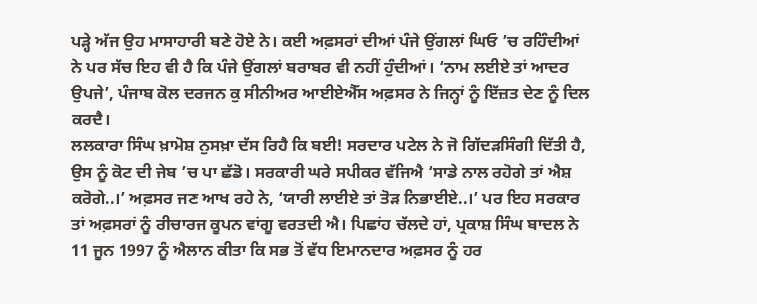ਪੜ੍ਹੇ ਅੱਜ ਉਹ ਮਾਸਾਹਾਰੀ ਬਣੇ ਹੋਏ ਨੇ। ਕਈ ਅਫ਼ਸਰਾਂ ਦੀਆਂ ਪੰਜੇ ਉਂਗਲਾਂ ਘਿਓ ’ਚ ਰਹਿੰਦੀਆਂ ਨੇ ਪਰ ਸੱਚ ਇਹ ਵੀ ਹੈ ਕਿ ਪੰਜੇ ਉਂਗਲਾਂ ਬਰਾਬਰ ਵੀ ਨਹੀਂ ਹੁੰਦੀਆਂ। ‘ਨਾਮ ਲਈਏ ਤਾਂ ਆਦਰ ਉਪਜੇ’, ਪੰਜਾਬ ਕੋਲ ਦਰਜਨ ਕੁ ਸੀਨੀਅਰ ਆਈਏਐੱਸ ਅਫ਼ਸਰ ਨੇ ਜਿਨ੍ਹਾਂ ਨੂੰ ਇੱਜ਼ਤ ਦੇਣ ਨੂੰ ਦਿਲ ਕਰਦੈ।
ਲਲਕਾਰਾ ਸਿੰਘ ਖ਼ਾਮੋਸ਼ ਨੁਸਖ਼ਾ ਦੱਸ ਰਿਹੈ ਕਿ ਬਈ! ਸਰਦਾਰ ਪਟੇਲ ਨੇ ਜੋ ਗਿੱਦੜਸਿੰਗੀ ਦਿੱਤੀ ਹੈ, ਉਸ ਨੂੰ ਕੋਟ ਦੀ ਜੇਬ ’ਚ ਪਾ ਛੱਡੋ। ਸਰਕਾਰੀ ਘਰੇ ਸਪੀਕਰ ਵੱਜਿਐ ‘ਸਾਡੇ ਨਾਲ ਰਹੋਗੇ ਤਾਂ ਐਸ਼ ਕਰੋਗੇ..।’ ਅਫ਼ਸਰ ਜਣ ਆਖ ਰਹੇ ਨੇ, ‘ਯਾਰੀ ਲਾਈਏ ਤਾਂ ਤੋੜ ਨਿਭਾਈਏ..।’ ਪਰ ਇਹ ਸਰਕਾਰ ਤਾਂ ਅਫ਼ਸਰਾਂ ਨੂੰ ਰੀਚਾਰਜ ਕੂਪਨ ਵਾਂਗੂ ਵਰਤਦੀ ਐ। ਪਿਛਾਂਹ ਚੱਲਦੇ ਹਾਂ, ਪ੍ਰਕਾਸ਼ ਸਿੰਘ ਬਾਦਲ ਨੇ 11 ਜੂਨ 1997 ਨੂੰ ਐਲਾਨ ਕੀਤਾ ਕਿ ਸਭ ਤੋਂ ਵੱਧ ਇਮਾਨਦਾਰ ਅਫ਼ਸਰ ਨੂੰ ਹਰ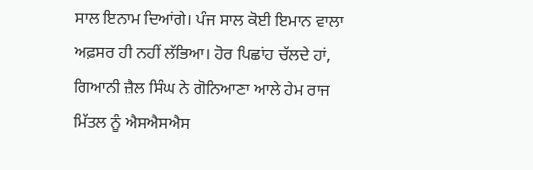ਸਾਲ ਇਨਾਮ ਦਿਆਂਗੇ। ਪੰਜ ਸਾਲ ਕੋਈ ਇਮਾਨ ਵਾਲਾ ਅਫ਼ਸਰ ਹੀ ਨਹੀਂ ਲੱਭਿਆ। ਹੋਰ ਪਿਛਾਂਹ ਚੱਲਦੇ ਹਾਂ, ਗਿਆਨੀ ਜ਼ੈਲ ਸਿੰਘ ਨੇ ਗੋਨਿਆਣਾ ਆਲੇ ਹੇਮ ਰਾਜ ਮਿੱਤਲ ਨੂੰ ਐਸਐਸਐਸ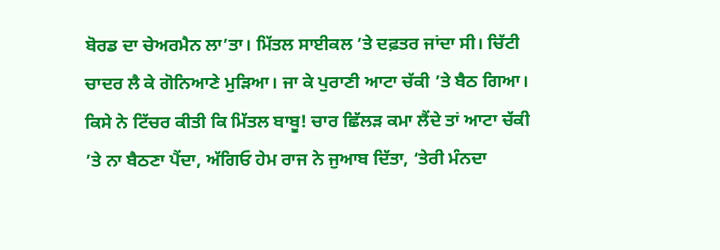ਬੋਰਡ ਦਾ ਚੇਅਰਮੈਨ ਲਾ’ਤਾ। ਮਿੱਤਲ ਸਾਈਕਲ ’ਤੇ ਦਫ਼ਤਰ ਜਾਂਦਾ ਸੀ। ਚਿੱਟੀ ਚਾਦਰ ਲੈ ਕੇ ਗੋਨਿਆਣੇ ਮੁੜਿਆ। ਜਾ ਕੇ ਪੁਰਾਣੀ ਆਟਾ ਚੱਕੀ ’ਤੇ ਬੈਠ ਗਿਆ।
ਕਿਸੇ ਨੇ ਟਿੱਚਰ ਕੀਤੀ ਕਿ ਮਿੱਤਲ ਬਾਬੂ! ਚਾਰ ਛਿੱਲੜ ਕਮਾ ਲੈਂਦੇ ਤਾਂ ਆਟਾ ਚੱਕੀ ’ਤੇ ਨਾ ਬੈਠਣਾ ਪੈਂਦਾ, ਅੱਗਿਓ ਹੇਮ ਰਾਜ ਨੇ ਜੁਆਬ ਦਿੱਤਾ, ‘ਤੇਰੀ ਮੰਨਦਾ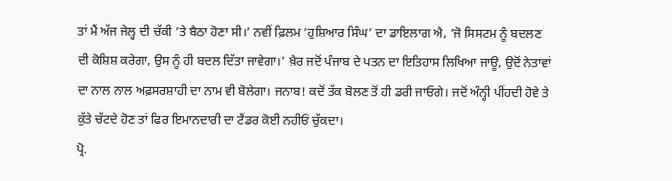ਤਾਂ ਮੈਂ ਅੱਜ ਜੇਲ੍ਹ ਦੀ ਚੱਕੀ ’ਤੇ ਬੈਠਾ ਹੋਣਾ ਸੀ।’ ਨਵੀਂ ਫ਼ਿਲਮ ‘ਹੁਸ਼ਿਆਰ ਸਿੰਘ’ ਦਾ ਡਾਇਲਾਗ ਐ, ‘ਜੋ ਸਿਸਟਮ ਨੂੰ ਬਦਲਣ ਦੀ ਕੋਸ਼ਿਸ਼ ਕਰੇਗਾ, ਉਸ ਨੂੰ ਹੀ ਬਦਲ ਦਿੱਤਾ ਜਾਵੇਗਾ।’ ਖ਼ੈਰ ਜਦੋਂ ਪੰਜਾਬ ਦੇ ਪਤਨ ਦਾ ਇਤਿਹਾਸ ਲਿਖਿਆ ਜਾਊ, ਉਦੋਂ ਨੇਤਾਵਾਂ ਦਾ ਨਾਲ ਨਾਲ ਅਫ਼ਸਰਸ਼ਾਹੀ ਦਾ ਨਾਮ ਵੀ ਬੋਲੇਗਾ। ਜਨਾਬ! ਕਦੋਂ ਤੱਕ ਬੋਲਣ ਤੋਂ ਹੀ ਡਰੀ ਜਾਓਗੇ। ਜਦੋਂ ਅੰਨ੍ਹੀ ਪੀਂਹਦੀ ਹੋਵੇ ਤੇ ਕੁੱਤੇ ਚੱਟਦੇ ਹੋਣ ਤਾਂ ਫਿਰ ਇਮਾਨਦਾਰੀ ਦਾ ਟੈਂਡਰ ਕੋਈ ਨਹੀਓਂ ਚੁੱਕਦਾ।
ਪ੍ਰੋ.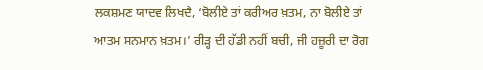ਲਕਸ਼ਮਣ ਯਾਦਵ ਲਿਖਦੈ, ‘ਬੋਲੀਏ ਤਾਂ ਕਰੀਅਰ ਖ਼ਤਮ, ਨਾ ਬੋਲੀਏ ਤਾਂ ਆਤਮ ਸਨਮਾਨ ਖ਼ਤਮ।’ ਰੀੜ੍ਹ ਦੀ ਹੱਡੀ ਨਹੀਂ ਬਚੀ, ਜੀ ਹਜ਼ੂਰੀ ਦਾ ਰੋਗ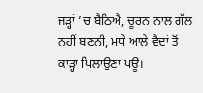ਜੜ੍ਹਾਂ ’ਚ ਬੈਠਿਐ, ਚੂਰਨ ਨਾਲ ਗੱਲ ਨਹੀਂ ਬਣਨੀ, ਮਧੇ ਆਲੇ ਵੈਦਾਂ ਤੋਂ ਕਾੜ੍ਹਾ ਪਿਲਾਉਣਾ ਪਊ।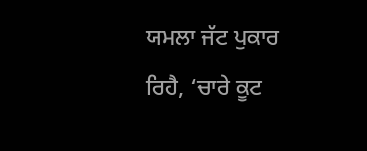ਯਮਲਾ ਜੱਟ ਪੁਕਾਰ ਰਿਹੈ, ‘ਚਾਰੇ ਕੂਟ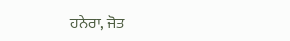ਹਨੇਰਾ, ਜੋਤ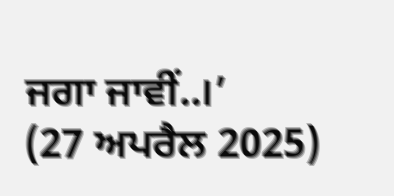ਜਗਾ ਜਾਵੀਂ..।’
(27 ਅਪਰੈਲ 2025)